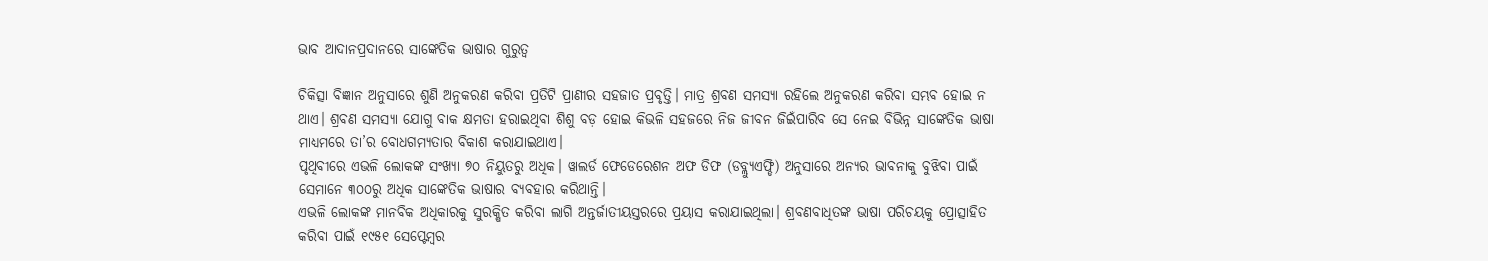ଭାବ ଆଦାନପ୍ରଦାନରେ ସାଙ୍କେତିକ ଭାଷାର ଗୁରୁତ୍ୱ

ଚିକିତ୍ସା ବିଜ୍ଞାନ ଅନୁସାରେ ଶୁଣି ଅନୁକରଣ କରିବା ପ୍ରତିଟି ପ୍ରାଣୀର ସହଜାତ ପ୍ରବୃତ୍ତି। ମାତ୍ର ଶ୍ରବଣ ସମସ୍ୟା ରହିଲେ ଅନୁକରଣ କରିବା ସମ୍ଭବ ହୋଇ ନ ଥାଏ। ଶ୍ରବଣ ସମସ୍ୟା ଯୋଗୁ ବାକ କ୍ଷମତା ହରାଇଥିବା ଶିଶୁ ବଡ଼ ହୋଇ କିଭଳି ସହଜରେ ନିଜ ଜୀବନ ଜିଇଁପାରିବ ସେ ନେଇ ବିଭିନ୍ନ ସାଙ୍କେତିକ ଭାଷା ମାଧ୍ୟମରେ ତା’ର ବୋଧଗମ୍ୟତାର ବିକାଶ କରାଯାଇଥାଏ।
ପୃଥିବୀରେ ଏଭଳି ଲୋକଙ୍କ ସଂଖ୍ୟା ୭୦ ନିୟୁତରୁ ଅଧିକ। ୱାଲର୍ଡ ଫେଡେରେଶନ ଅଫ ଡିଫ (ଡବ୍ଲ୍ୟୁଏଫ୍ଡି) ଅନୁସାରେ ଅନ୍ୟର ଭାବନାକୁ ବୁଝିବା ପାଇଁ ସେମାନେ ୩୦୦ରୁ ଅଧିକ ସାଙ୍କେତିକ ଭାଷାର ବ୍ୟବହାର କରିଥାନ୍ତି।
ଏଭଳି ଲୋକଙ୍କ ମାନବିକ ଅଧିକାରକୁ ସୁରକ୍ଷିତ କରିବା ଲାଗି ଅନ୍ତର୍ଜାତୀୟସ୍ତରରେ ପ୍ରୟାସ କରାଯାଇଥିଲା। ଶ୍ରବଣବାଧିତଙ୍କ ଭାଷା ପରିଚୟକୁ ପ୍ରୋତ୍ସାହିତ କରିବା ପାଇଁ ୧୯୫୧ ସେପ୍ଟେମ୍ବର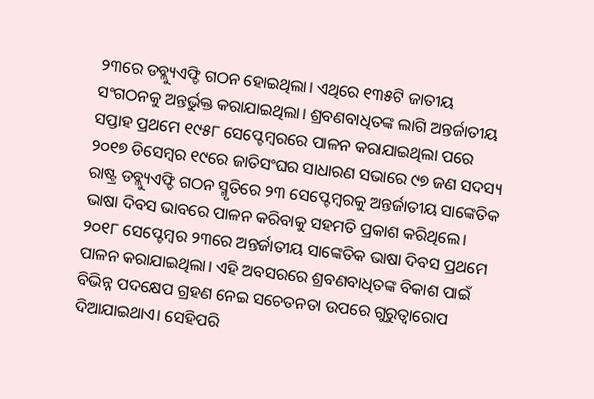୨୩ରେ ଡବ୍ଲ୍ୟୁଏଫ୍ଡି ଗଠନ ହୋଇଥିଲା। ଏଥିରେ ୧୩୫ଟି ଜାତୀୟ ସଂଗଠନକୁ ଅନ୍ତର୍ଭୁକ୍ତ କରାଯାଇଥିଲା। ଶ୍ରବଣବାଧିତଙ୍କ ଲାଗି ଅନ୍ତର୍ଜାତୀୟ ସପ୍ତାହ ପ୍ରଥମେ ୧୯୫୮ ସେପ୍ଟେମ୍ବରରେ ପାଳନ କରାଯାଇଥିଲା ପରେ ୨୦୧୭ ଡିସେମ୍ବର ୧୯ରେ ଜାତିସଂଘର ସାଧାରଣ ସଭାରେ ୯୭ ଜଣ ସଦସ୍ୟ ରାଷ୍ଟ୍ର ଡବ୍ଲ୍ୟୁଏଫ୍ଡି ଗଠନ ସ୍ମୃତିରେ ୨୩ ସେପ୍ଟେମ୍ବରକୁ ଅନ୍ତର୍ଜାତୀୟ ସାଙ୍କେତିକ ଭାଷା ଦିବସ ଭାବରେ ପାଳନ କରିବାକୁ ସହମତି ପ୍ରକାଶ କରିଥିଲେ। ୨୦୧୮ ସେପ୍ଟେମ୍ବର ୨୩ରେ ଅନ୍ତର୍ଜାତୀୟ ସାଙ୍କେତିକ ଭାଷା ଦିବସ ପ୍ରଥମେ ପାଳନ କରାଯାଇଥିଲା। ଏହି ଅବସରରେ ଶ୍ରବଣବାଧିତଙ୍କ ବିକାଶ ପାଇଁ ବିଭିନ୍ନ ପଦକ୍ଷେପ ଗ୍ରହଣ ନେଇ ସଚେତନତା ଉପରେ ଗୁରୁତ୍ୱାରୋପ ଦିଆଯାଇଥାଏ। ସେହିପରି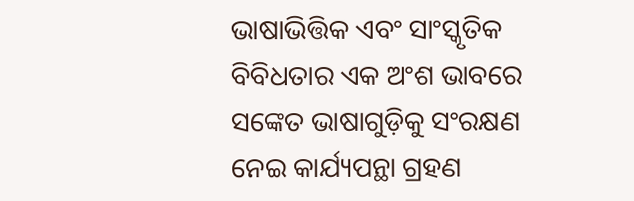ଭାଷାଭିତ୍ତିକ ଏବଂ ସାଂସ୍କୃତିକ ବିବିଧତାର ଏକ ଅଂଶ ଭାବରେ ସଙ୍କେତ ଭାଷାଗୁଡ଼ିକୁ ସଂରକ୍ଷଣ ନେଇ କାର୍ଯ୍ୟପନ୍ଥା ଗ୍ରହଣ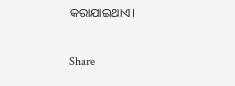କରାଯାଇଥାଏ।

Share